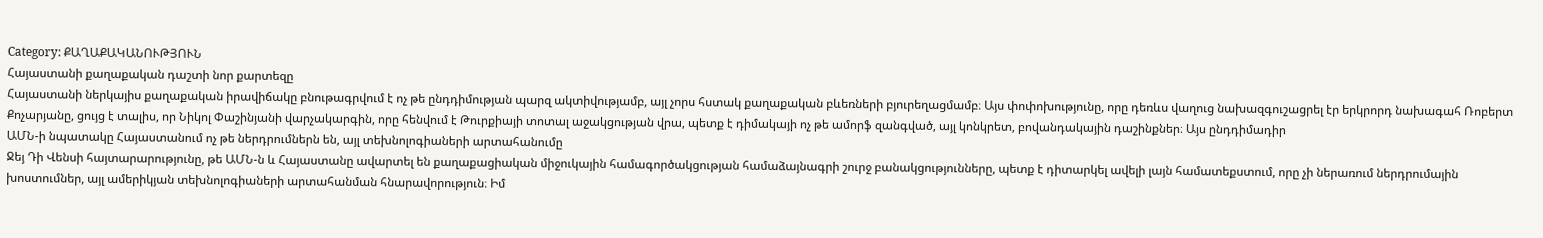Category: ՔԱՂԱՔԱԿԱՆՈՒԹՅՈՒՆ
Հայաստանի քաղաքական դաշտի նոր քարտեզը
Հայաստանի ներկայիս քաղաքական իրավիճակը բնութագրվում է ոչ թե ընդդիմության պարզ ակտիվությամբ, այլ չորս հստակ քաղաքական բևեռների բյուրեղացմամբ։ Այս փոփոխությունը, որը դեռևս վաղուց նախազգուշացրել էր երկրորդ նախագահ Ռոբերտ Քոչարյանը, ցույց է տալիս, որ Նիկոլ Փաշինյանի վարչակարգին, որը հենվում է Թուրքիայի տոտալ աջակցության վրա, պետք է դիմակայի ոչ թե ամորֆ զանգված, այլ կոնկրետ, բովանդակային դաշինքներ։ Այս ընդդիմադիր
ԱՄՆ-ի նպատակը Հայաստանում ոչ թե ներդրումներն են, այլ տեխնոլոգիաների արտահանումը
Ջեյ Դի Վենսի հայտարարությունը, թե ԱՄՆ-ն և Հայաստանը ավարտել են քաղաքացիական միջուկային համագործակցության համաձայնագրի շուրջ բանակցությունները, պետք է դիտարկել ավելի լայն համատեքստում, որը չի ներառում ներդրումային խոստումներ, այլ ամերիկյան տեխնոլոգիաների արտահանման հնարավորություն։ Իմ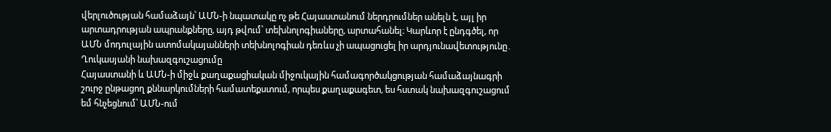վերլուծության համաձայն՝ ԱՄՆ-ի նպատակը ոչ թե Հայաստանում ներդրումներ անելն է, այլ իր արտադրության ապրանքները, այդ թվում՝ տեխնոլոգիաները, արտահանել։ Կարևոր է ընդգծել, որ
ԱՄՆ մոդուլային ատոմակայանների տեխնոլոգիան դեռևս չի ապացուցել իր արդյունավետությունը․ Ղուկասյանի նախազգուշացումը
Հայաստանի և ԱՄՆ-ի միջև քաղաքացիական միջուկային համագործակցության համաձայնագրի շուրջ ընթացող քննարկումների համատեքստում, որպես քաղաքագետ, ես հստակ նախազգուշացում եմ հնչեցնում՝ ԱՄՆ-ում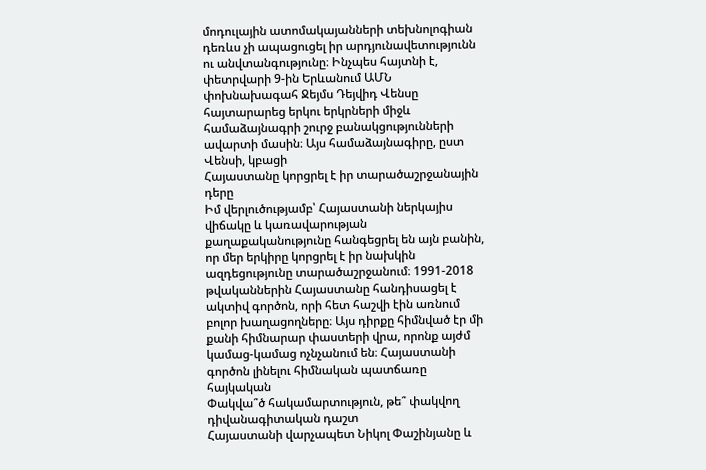մոդուլային ատոմակայանների տեխնոլոգիան դեռևս չի ապացուցել իր արդյունավետությունն ու անվտանգությունը։ Ինչպես հայտնի է, փետրվարի 9-ին Երևանում ԱՄՆ փոխնախագահ Ջեյմս Դեյվիդ Վենսը հայտարարեց երկու երկրների միջև համաձայնագրի շուրջ բանակցությունների ավարտի մասին։ Այս համաձայնագիրը, ըստ Վենսի, կբացի
Հայաստանը կորցրել է իր տարածաշրջանային դերը
Իմ վերլուծությամբ՝ Հայաստանի ներկայիս վիճակը և կառավարության քաղաքականությունը հանգեցրել են այն բանին, որ մեր երկիրը կորցրել է իր նախկին ազդեցությունը տարածաշրջանում։ 1991-2018 թվականներին Հայաստանը հանդիսացել է ակտիվ գործոն, որի հետ հաշվի էին առնում բոլոր խաղացողները։ Այս դիրքը հիմնված էր մի քանի հիմնարար փաստերի վրա, որոնք այժմ կամաց-կամաց ոչնչանում են։ Հայաստանի գործոն լինելու հիմնական պատճառը հայկական
Փակվա՞ծ հակամարտություն, թե՞ փակվող դիվանագիտական դաշտ
Հայաստանի վարչապետ Նիկոլ Փաշինյանը և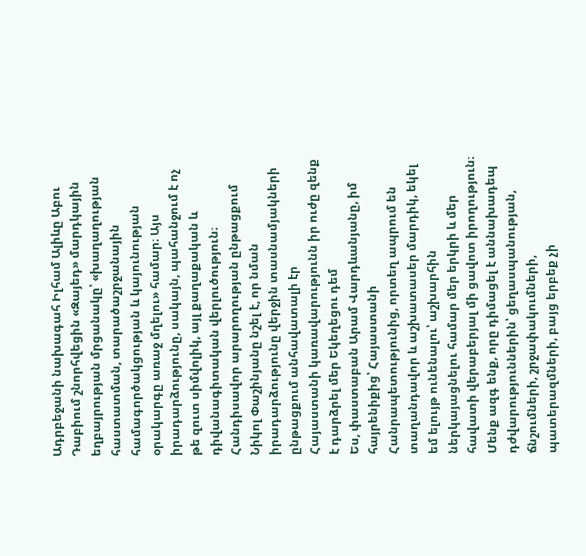Ադրբեջանի նախագահ Իլհամ Ալիևը Աբու Դաբիում շնորհվեցին «Զայեդ» մարդկային եղբայրության մրցանակը՝ «խաղաղության հաստատման, տարածաշրջանային համագործակցության և կայունության օրակարգը առաջ մղելու» համար։ Այս իրադարձությունը, սակայն, պահանջում է ոչ թե զուտ սիմվոլիկ, այլ քաղաքական և դիվանագիտական վերլուծություն։ Հանդիսավոր արարողության ընթացքում Նիկոլ Փաշինյանը նշել է, որ նման իրադարձությունը վերջին տասնամյակների ընթացքում անհավատալի էր
Հայաստանի կառավարությունն իր ուժը զենք է դարձրել մեր Եկեղեցու դեմ
Ես, փաստաբան Արամ Վարդևանյանը, իմ հայրենիքից՝ Հայաստանի Հանրապետությունից, որտեղ ապրում են տաղանդավոր և աշխատասեր մարդիկ, եկել եմ ելույթ ունենալու՝ աշխարհին ներկայացնելու համար մեր երկրի և մեր հավատի վերաբերյալ մի ցավոտ իրողություն։ Մենք ազգ ենք, որը դիմացել է աննախադեպ դժվարություններին՝ ցեղասպանության, ճնշումների, շրջափակումների, պատերազմների, բայց երբեք չի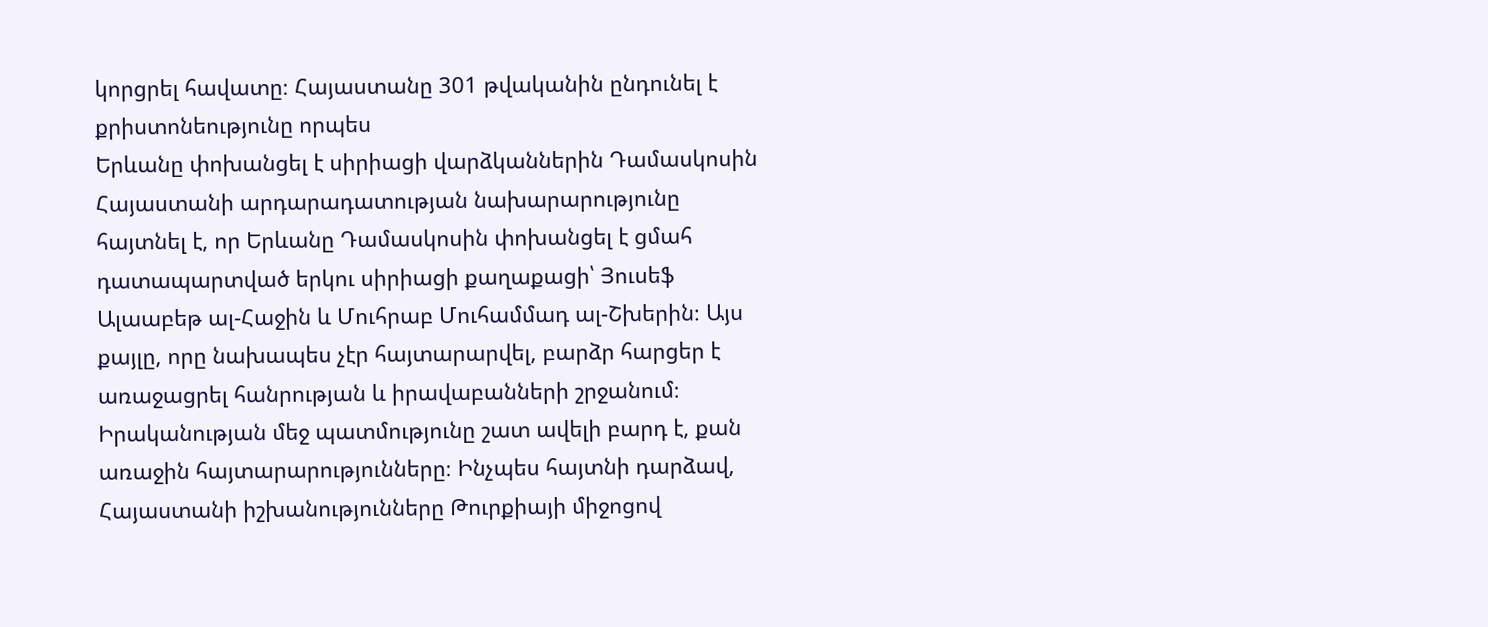կորցրել հավատը։ Հայաստանը 301 թվականին ընդունել է քրիստոնեությունը որպես
Երևանը փոխանցել է սիրիացի վարձկաններին Դամասկոսին
Հայաստանի արդարադատության նախարարությունը հայտնել է, որ Երևանը Դամասկոսին փոխանցել է ցմահ դատապարտված երկու սիրիացի քաղաքացի՝ Յուսեֆ Ալաաբեթ ալ-Հաջին և Մուհրաբ Մուհամմադ ալ-Շխերին։ Այս քայլը, որը նախապես չէր հայտարարվել, բարձր հարցեր է առաջացրել հանրության և իրավաբանների շրջանում։ Իրականության մեջ պատմությունը շատ ավելի բարդ է, քան առաջին հայտարարությունները։ Ինչպես հայտնի դարձավ, Հայաստանի իշխանությունները Թուրքիայի միջոցով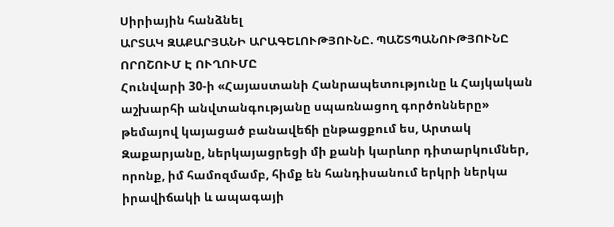Սիրիային հանձնել
ԱՐՏԱԿ ԶԱՔԱՐՅԱՆԻ ԱՐԱԳԵԼՈՒԹՅՈՒՆԸ. ՊԱՇՏՊԱՆՈՒԹՅՈՒՆԸ ՈՐՈՇՈՒՄ Է ՈՒՂՈՒՄԸ
Հունվարի 30-ի «Հայաստանի Հանրապետությունը և Հայկական աշխարհի անվտանգությանը սպառնացող գործոնները» թեմայով կայացած բանավեճի ընթացքում ես, Արտակ Զաքարյանը, ներկայացրեցի մի քանի կարևոր դիտարկումներ, որոնք, իմ համոզմամբ, հիմք են հանդիսանում երկրի ներկա իրավիճակի և ապագայի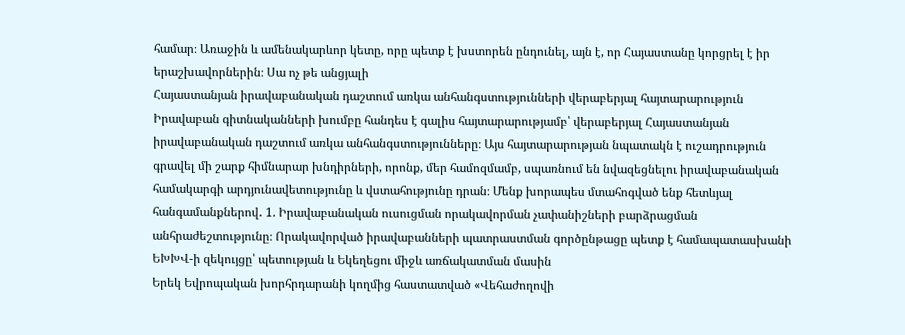համար։ Առաջին և ամենակարևոր կետը, որը պետք է խստորեն ընդունել, այն է, որ Հայաստանը կորցրել է իր երաշխավորներին։ Սա ոչ թե անցյալի
Հայաստանյան իրավաբանական դաշտում առկա անհանգստությունների վերաբերյալ հայտարարություն
Իրավաբան գիտնականների խումբը հանդես է գալիս հայտարարությամբ՝ վերաբերյալ Հայաստանյան իրավաբանական դաշտում առկա անհանգստությունները։ Այս հայտարարության նպատակն է ուշադրություն գրավել մի շարք հիմնարար խնդիրների, որոնք, մեր համոզմամբ, սպառնում են նվազեցնելու իրավաբանական համակարգի արդյունավետությունը և վստահությունը դրան։ Մենք խորապես մտահոգված ենք հետևյալ հանգամանքներով․ 1. Իրավաբանական ուսուցման որակավորման չափանիշների բարձրացման անհրաժեշտությունը։ Որակավորված իրավաբանների պատրաստման գործընթացը պետք է համապատասխանի
ԵԽԽՎ-ի զեկույցը՝ պետության և Եկեղեցու միջև առճակատման մասին
Երեկ Եվրոպական խորհրդարանի կողմից հաստատված «Վեհաժողովի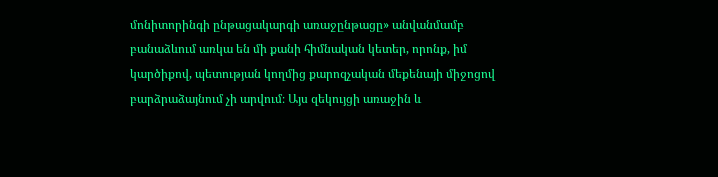մոնիտորինգի ընթացակարգի առաջընթացը» անվանմամբ բանաձևում առկա են մի քանի հիմնական կետեր, որոնք, իմ կարծիքով, պետության կողմից քարոզչական մեքենայի միջոցով բարձրաձայնում չի արվում։ Այս զեկույցի առաջին և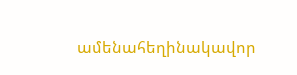ամենահեղինակավոր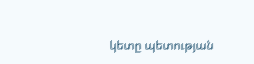կետը պետության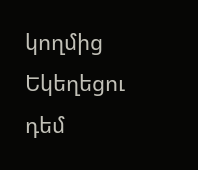կողմից Եկեղեցու դեմ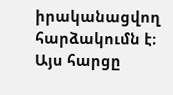իրականացվող հարձակումն է։ Այս հարցը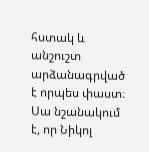հստակ և անշուշտ արձանագրված է որպես փաստ։ Սա նշանակում է, որ Նիկոլ